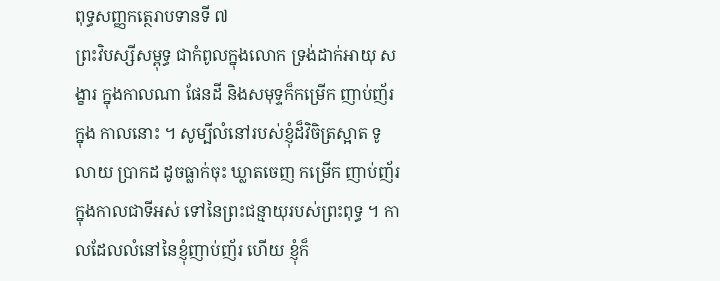ពុទ្ធសញ្ញកត្ថេរាបទានទី ៧
ព្រះវិបស្សីសម្ពុទ្ធ ជាកំពូលក្នុងលោក ទ្រង់ដាក់អាយុ សង្ខារ ក្នុងកាលណា ផែនដី និងសមុទ្ទក៏កម្រើក ញាប់ញ័រ ក្នុង កាលនោះ ។ សូម្បីលំនៅរបស់ខ្ញុំដ៏វិចិត្រស្អាត ទូលាយ ប្រាកដ ដូចធ្លាក់ចុះ ឃ្លាតចេញ កម្រើក ញាប់ញ័រ ក្នុងកាលជាទីអស់ ទៅនៃព្រះជន្មាយុរបស់ព្រះពុទ្ធ ។ កាលដែលលំនៅនៃខ្ញុំញាប់ញ័រ ហើយ ខ្ញុំក៏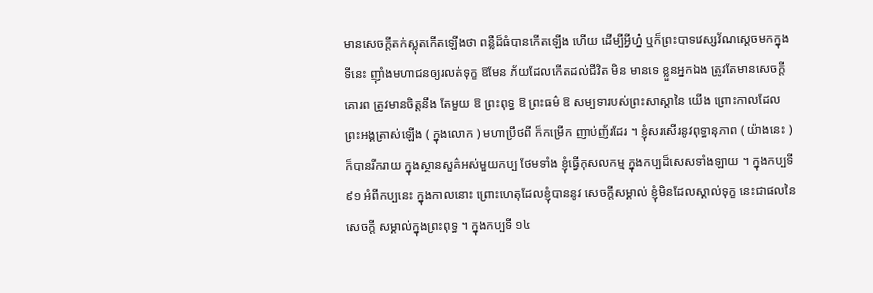មានសេចក្តីតក់ស្លុតកើតឡើងថា ពន្លឺដ៏ធំបានកើតឡើង ហើយ ដើម្បីអ្វីហ្ន៎ ឬក៏ព្រះបាទវេស្សវ័ណស្តេចមកក្នុងទីនេះ ញ៉ាំងមហាជនឲ្យរលត់ទុក្ខ ឱមែន ភ័យដែលកើតដល់ជីវិត មិន មានទេ ខ្លួនអ្នកឯង ត្រូវតែមានសេចក្តីគោរព ត្រូវមានចិត្តនឹង តែមួយ ឱ ព្រះពុទ្ធ ឱ ព្រះធម៌ ឱ សម្បទារបស់ព្រះសាស្តានៃ យើង ព្រោះកាលដែលព្រះអង្គត្រាស់ឡើង ( ក្នុងលោក ) មហាប្រឹថពី ក៏កម្រើក ញាប់ញ័រដែរ ។ ខ្ញុំសរសើរនូវពុទ្ធានុភាព ( យ៉ាងនេះ ) ក៏បានរីករាយ ក្នុងស្ថានសួគ៌អស់មួយកប្ប ថែមទាំង ខ្ញុំធ្វើកុសលកម្ម ក្នុងកប្បដ៏សេសទាំងឡាយ ។ ក្នុងកប្បទី ៩១ អំពីកប្បនេះ ក្នុងកាលនោះ ព្រោះហេតុដែលខ្ញុំបាននូវ សេចក្តីសម្គាល់ ខ្ញុំមិនដែលស្គាល់ទុក្ខ នេះជាផលនៃសេចក្តី សម្គាល់ក្នុងព្រះពុទ្ធ ។ ក្នុងកប្បទី ១៤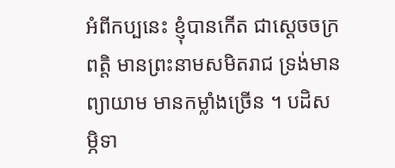អំពីកប្បនេះ ខ្ញុំបានកើត ជាស្តេចចក្រពត្តិ មានព្រះនាមសមិតរាជ ទ្រង់មានព្យាយាម មានកម្លាំងច្រើន ។ បដិសម្ភិទា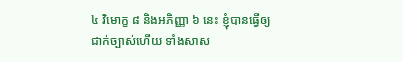៤ វិមោក្ខ ៨ និងអភិញ្ញា ៦ នេះ ខ្ញុំបានធ្វើឲ្យជាក់ច្បាស់ហើយ ទាំងសាស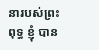នារបស់ព្រះពុទ្ធ ខ្ញុំ បាន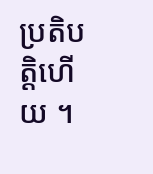ប្រតិបត្តិហើយ ។